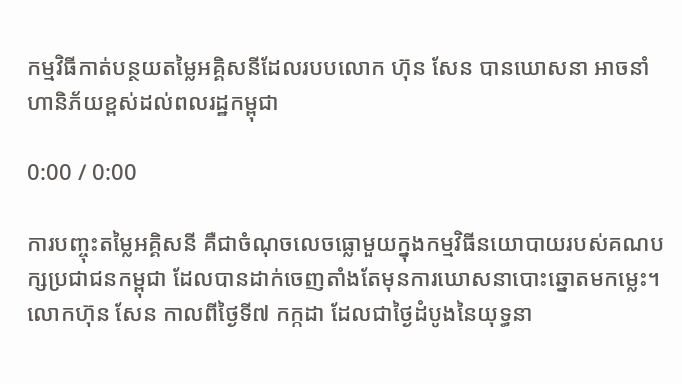កម្មវិធីកាត់បន្ថយតម្លៃអគ្គិសនីដែលរបបលោក ហ៊ុន សែន បានឃោសនា អាចនាំហានិភ័យខ្ពស់ដល់ពលរដ្ឋកម្ពុជា

0:00 / 0:00

ការបញ្ចុះតម្លៃអគ្គិសនី គឺជាចំណុចលេចធ្លោមួយក្នុងកម្មវិធីនយោបាយរបស់គណបក្សប្រជាជនកម្ពុជា ដែលបានដាក់ចេញតាំងតែមុនការឃោសនាបោះឆ្នោតមកម្លេះ។ លោកហ៊ុន សែន កាលពីថ្ងៃទី៧ កក្កដា ដែលជាថ្ងៃដំបូងនៃយុទ្ធនា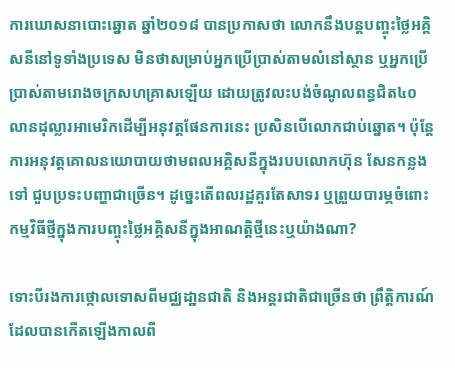ការឃោសនាបោះឆ្នោត ឆ្នាំ២០១៨ បានប្រកាសថា លោកនឹងបន្តបញ្ចុះថ្លៃអគ្គិសនីនៅទូទាំងប្រទេស មិនថាសម្រាប់អ្នកប្រើប្រាស់តាមលំនៅស្ថាន ឬអ្នកប្រើប្រាស់តាមរោងចក្រសហគ្រាសឡើយ ដោយត្រូវលះបង់ចំណូលពន្ធជិត៤០លានដុល្លារអាមេរិកដើម្បីអនុវត្តផែនការនេះ ប្រសិនបើលោកជាប់ឆ្នោត។ ប៉ុន្តែការអនុវត្តគោលនយោបាយថាមពលអគ្គិសនីក្នុងរបបលោកហ៊ុន សែនកន្លងទៅ ជួបប្រទះបញ្ហាជាច្រើន។ ដូច្នេះតើពលរដ្ឋគួរតែសាទរ ឬព្រួយបារម្ភចំពោះកម្មវិធីថ្មីក្នុងការបញ្ចុះថ្លៃអគ្គិសនីក្នុងអាណត្តិថ្មីនេះឬយ៉ាងណា?

ទោះបីរងការថ្កោលទោសពីមជ្ឈដា្ឋនជាតិ និងអន្តរជាតិជាច្រើនថា ព្រឹត្តិការណ៍ដែលបានកើតឡើងកាលពី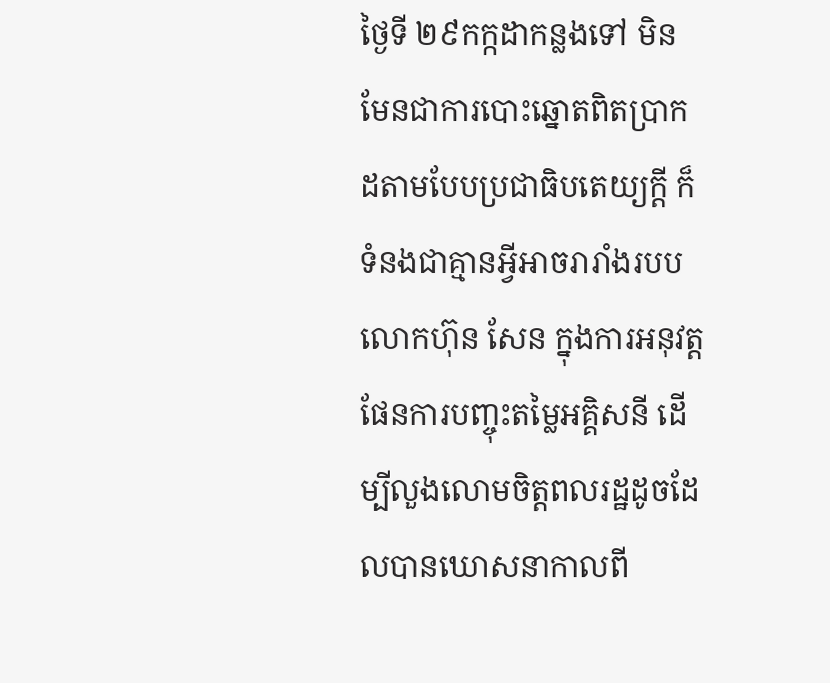ថ្ងៃទី ២៩កក្កដាកន្លងទៅ មិនមែនជាការបោះឆ្នោតពិតប្រាកដតាមបែបប្រជាធិបតេយ្យក្ដី ក៏ទំនងជាគ្មានអ្វីអាចរារាំងរបបលោកហ៊ុន សែន ក្នុងការអនុវត្តផែនការបញ្ចុះតម្លៃអគ្គិសនី ដើម្បីលួងលោមចិត្តពលរដ្ឋដូចដែលបានឃោសនាកាលពី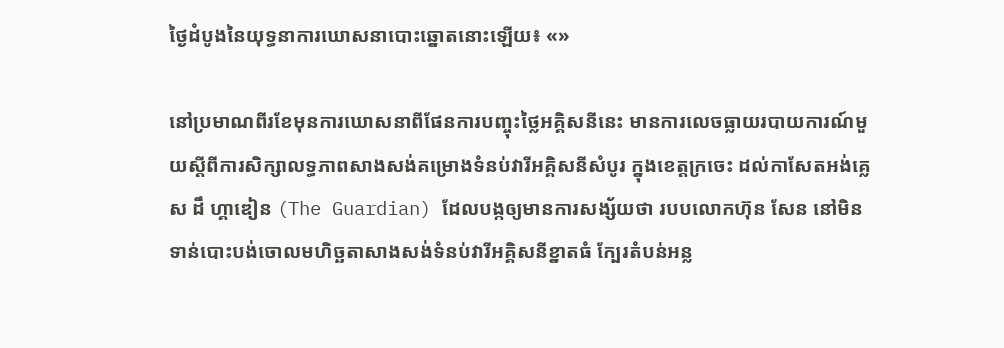ថ្ងៃដំបូងនៃយុទ្ធនាការឃោសនាបោះឆ្នោតនោះឡើយ៖ «»

នៅប្រមាណពីរខែមុនការឃោសនាពីផែនការបញ្ចុះថ្លៃអគ្គិសនីនេះ មានការលេចធ្លាយរបាយការណ៍មួយស្ដីពីការសិក្សាលទ្ធភាពសាងសង់គម្រោងទំនប់វារីអគ្គិសនីសំបូរ ក្នុងខេត្តក្រចេះ ដល់កាសែតអង់គ្លេស ដឹ ហ្គាឌៀន (The Guardian) ដែលបង្កឲ្យមានការសង្ស័យថា របបលោកហ៊ុន សែន នៅមិនទាន់បោះបង់ចោលមហិច្ឆតាសាងសង់ទំនប់វារីអគ្គិសនីខ្នាតធំ ក្បែរតំបន់អន្ល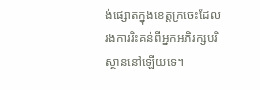ង់ផ្សោតក្នុងខេត្តក្រចេះដែលរងការរិះគន់ពីអ្នកអភិរក្សបរិស្ថាននៅឡើយទេ។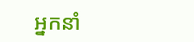អ្នកនាំ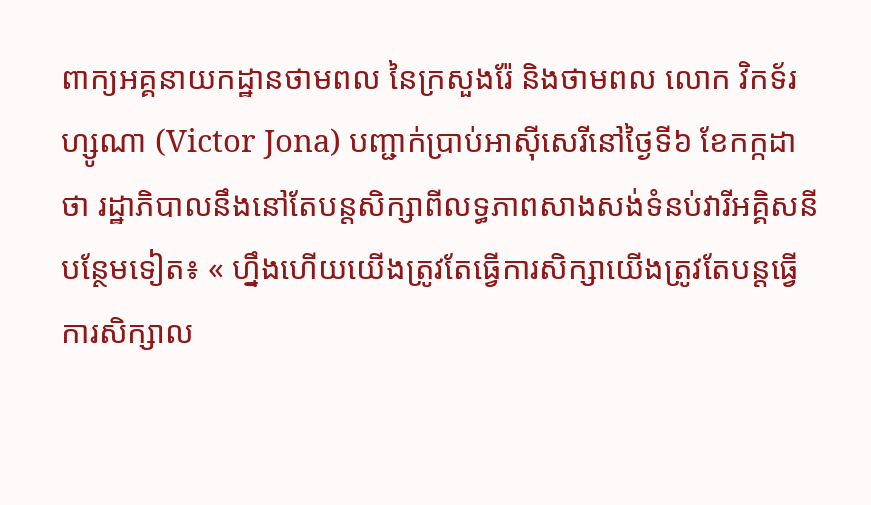ពាក្យអគ្គនាយកដ្ឋានថាមពល នៃក្រសួងរ៉ែ និងថាមពល លោក វិកទ័រ ហ្សូណា (Victor Jona) បញ្ជាក់ប្រាប់អាស៊ីសេរីនៅថ្ងៃទី៦ ខែកក្កដា ថា រដ្ឋាភិបាលនឹងនៅតែបន្តសិក្សាពីលទ្ធភាពសាងសង់ទំនប់វារីអគ្គិសនីបន្ថែមទៀត៖ « ហ្នឹងហើយយើងត្រូវតែធ្វើការសិក្សាយើងត្រូវតែបន្តធ្វើការសិក្សាល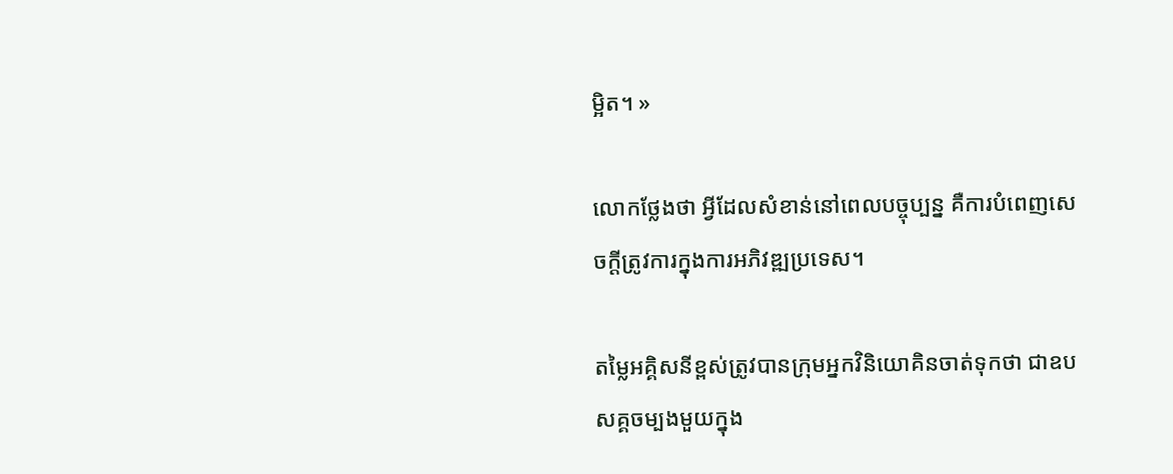ម្អិត។ »

លោកថ្លែងថា អ្វីដែលសំខាន់នៅពេលបច្ចុប្បន្ន គឺការបំពេញសេចក្ដីត្រូវការក្នុងការអភិវឌ្ឍប្រទេស។

តម្លៃអគ្គិសនីខ្ពស់ត្រូវបានក្រុមអ្នកវិនិយោគិនចាត់ទុកថា ជាឧបសគ្គចម្បងមួយក្នុង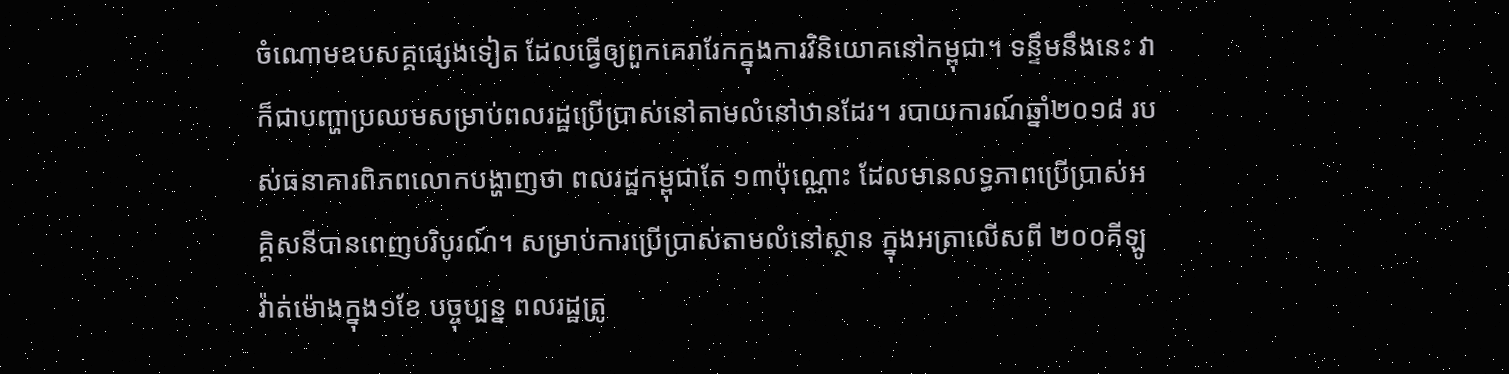ចំណោមឧបសគ្គផ្សេងទៀត ដែលធ្វើឲ្យពួកគេរារែកក្នុងការវិនិយោគនៅកម្ពុជា។ ទន្ទឹមនឹងនេះ វាក៏ជាបញ្ហាប្រឈមសម្រាប់ពលរដ្ឋប្រើប្រាស់នៅតាមលំនៅឋានដែរ។ របាយការណ៍ឆ្នាំ២០១៨ របស់ធនាគារពិភពលោកបង្ហាញថា ពលរដ្ឋកម្ពុជាតែ ១៣ប៉ុណ្ណោះ ដែលមានលទ្ធភាពប្រើប្រាស់អគ្គិសនីបានពេញបរិបូរណ៍។ សម្រាប់ការប្រើប្រាស់តាមលំនៅស្ថាន ក្នុងអត្រាលើសពី ២០០គីឡូវ៉ាត់ម៉ោងក្នុង១ខែ បច្ចុប្បន្ន ពលរដ្ឋត្រូ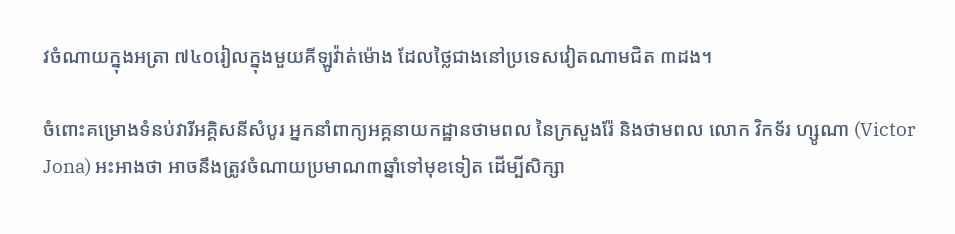វចំណាយក្នុងអត្រា ៧៤០រៀលក្នុងមួយគីឡូវ៉ាត់ម៉ោង ដែលថ្លៃជាងនៅប្រទេសវៀតណាមជិត ៣ដង។

ចំពោះគម្រោងទំនប់វារីអគ្គិសនីសំបូរ អ្នកនាំពាក្យអគ្គនាយកដ្ឋានថាមពល នៃក្រសួងរ៉ែ និងថាមពល លោក វិកទ័រ ហ្សូណា (Victor Jona) អះអាងថា អាចនឹងត្រូវចំណាយប្រមាណ៣ឆ្នាំទៅមុខទៀត ដើម្បីសិក្សា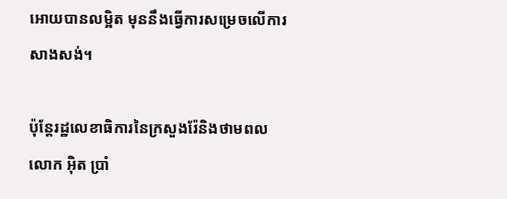អោយបានលម្អិត មុននឹងធ្វើការសម្រេចលើការសាងសង់។

ប៉ុន្តែរដ្ឋលេខាធិការនៃក្រសួងរ៉ែនិងថាមពល លោក អ៊ិត ប្រាំ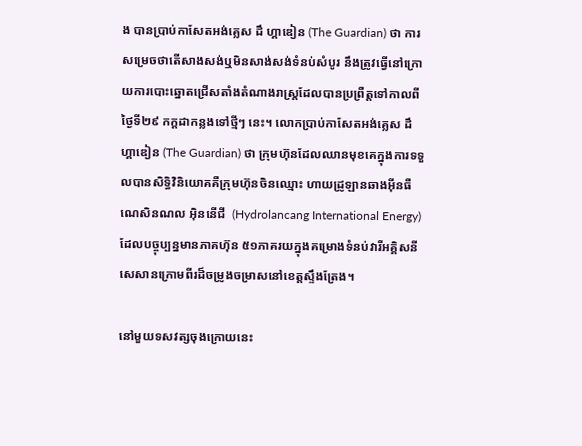ង បានប្រាប់កាសែតអង់គ្លេស ដឹ ហ្គាឌៀន (The Guardian) ថា ការសម្រេចថាតើសាងសង់ឬមិនសាង់សង់ទំនប់សំបូរ នឹងត្រូវធ្វើនៅក្រោយការបោះឆ្នោតជ្រើសតាំងតំណាងរាស្ត្រដែលបានប្រព្រឺត្តទៅកាលពីថ្ងៃទី២៩ កក្ដដាកន្លងទៅថ្មីៗ នេះ។ លោកប្រាប់កាសែតអង់គ្លេស ដឹ ហ្គាឌៀន (The Guardian) ថា ក្រុមហ៊ុនដែលឈានមុខគេក្នុងការទទួលបានសិទ្ធិវិនិយោគគឺក្រុមហ៊ុនចិនឈ្មោះ ហាយដ្រូឡានឆាងអ៊ីនធឺណេសិនណល អ៊ិននើជី  (Hydrolancang International Energy) ដែលបច្ចុប្បន្នមានភាគហ៊ុន ៥១ភាគរយក្នុងគម្រោងទំនប់វារីអគ្គិសនីសេសានក្រោមពីរដ៏ចម្រូងចម្រាសនៅខេត្តស្ទឹងត្រែង។

នៅមួយទសវត្សចុងក្រោយនេះ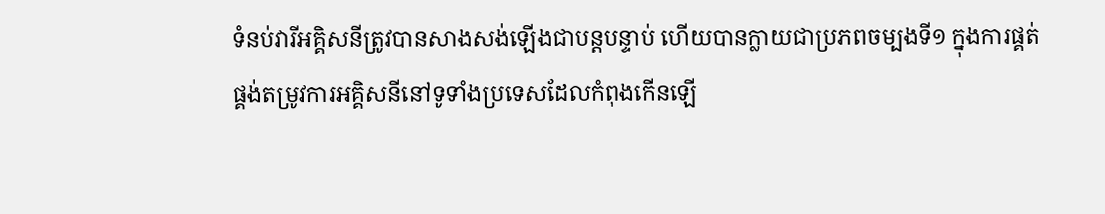ទំនប់វារីអគ្គិសនីត្រូវបានសាងសង់ឡើងជាបន្តបន្ទាប់ ហើយបានក្លាយជាប្រភពចម្បងទី១ ក្នុងការផ្គត់ផ្គង់តម្រូវការអគ្គិសនីនៅទូទាំងប្រទេសដែលកំពុងកើនឡើ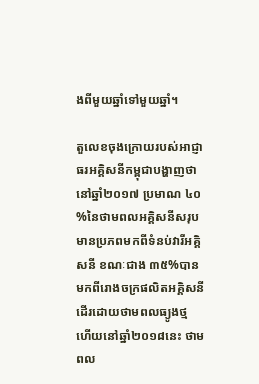ងពីមួយឆ្នាំទៅមួយឆ្នាំ។

តួលេខចុងក្រោយរបស់អាជ្ញាធរអគ្គិសនីកម្ពុជាបង្ហាញថា នៅឆ្នាំ២០១៧ ប្រមាណ ៤០%នៃថាមពលអគ្គិសនីសរុប មានប្រភពមកពីទំនប់វារីអគ្គិសនី ខណៈជាង ៣៥%បានមកពីរោងចក្រផលិតអគ្គិសនីដើរដោយថាមពលធ្យូងថ្ម ហើយនៅឆ្នាំ២០១៨នេះ ថាមពល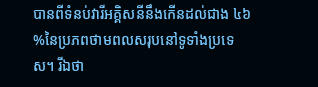បានពីទំនប់វារីអគ្គិសនីនឹងកើនដល់ជាង ៤៦%នៃប្រភពថាមពលសរុបនៅទូទាំងប្រទេស។ រីឯថា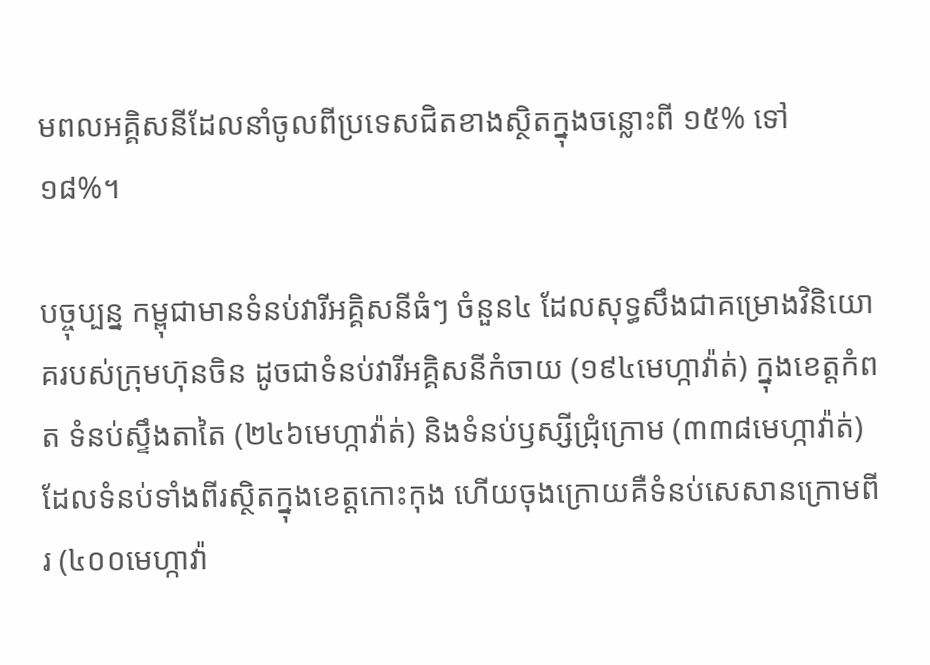មពលអគ្គិសនីដែលនាំចូលពីប្រទេសជិតខាងស្ថិតក្នុងចន្លោះពី ១៥% ទៅ ១៨%។

បច្ចុប្បន្ន កម្ពុជាមានទំនប់វារីអគ្គិសនីធំៗ ចំនួន៤ ដែលសុទ្ធសឹងជាគម្រោងវិនិយោគរបស់ក្រុមហ៊ុនចិន ដូចជាទំនប់វារីអគ្គិសនីកំចាយ (១៩៤មេហ្កាវ៉ាត់) ក្នុងខេត្តកំពត ទំនប់ស្ទឹងតាតៃ (២៤៦មេហ្កាវ៉ាត់) និងទំនប់ឫស្សីជ្រុំក្រោម (៣៣៨មេហ្កាវ៉ាត់) ដែលទំនប់ទាំងពីរស្ថិតក្នុងខេត្តកោះកុង ហើយចុងក្រោយគឺទំនប់សេសានក្រោមពីរ (៤០០មេហ្កាវ៉ា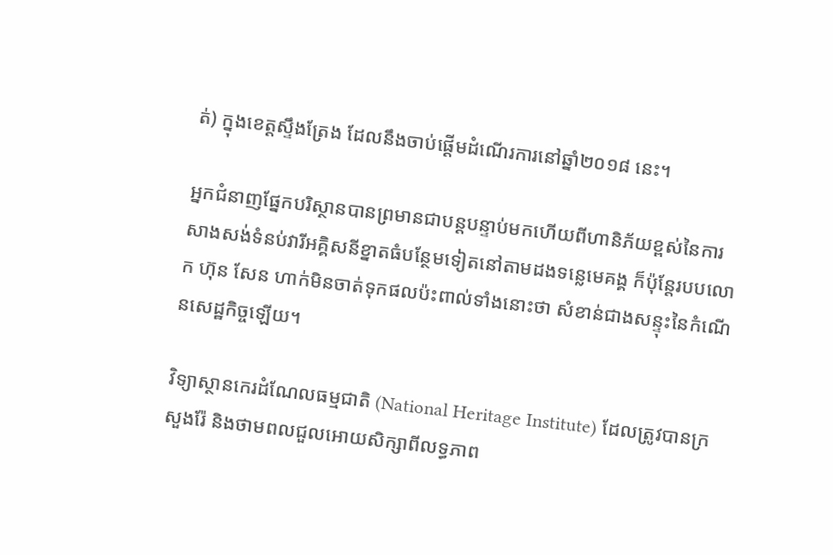ត់) ក្នុងខេត្តស្ទឹងត្រែង ដែលនឹងចាប់ផ្ដើមដំណើរការនៅឆ្នាំ២០១៨ នេះ។

អ្នកជំនាញផ្នែកបរិស្ថានបានព្រមានជាបន្តបន្ទាប់មកហើយពីហានិភ័យខ្ពស់នៃការសាងសង់ទំនប់វារីអគ្គិសនីខ្នាតធំបន្ថែមទៀតនៅតាមដងទន្លេមេគង្គ ក៏ប៉ុន្តែរបបលោក ហ៊ុន សែន ហាក់មិនចាត់ទុកផលប៉ះពាល់ទាំងនោះថា សំខាន់ជាងសន្ទុះនៃកំណើនសេដ្ឋកិច្ចឡើយ។

វិទ្យាស្ថានកេរដំណែលធម្មជាតិ (National Heritage Institute) ដែលត្រូវបានក្រសួងរ៉ែ និងថាមពលជួលអោយសិក្សាពីលទ្ធភាព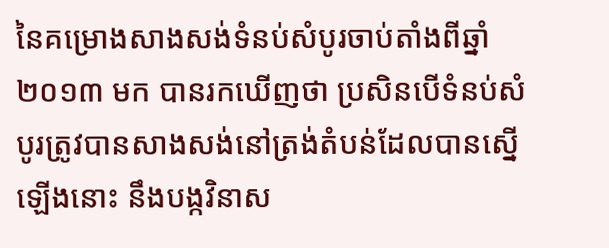នៃគម្រោងសាងសង់ទំនប់សំបូរចាប់តាំងពីឆ្នាំ២០១៣ មក បានរកឃើញថា ប្រសិនបើទំនប់សំបូរត្រូវបានសាងសង់នៅត្រង់តំបន់ដែលបានស្នើឡើងនោះ នឹងបង្កវិនាស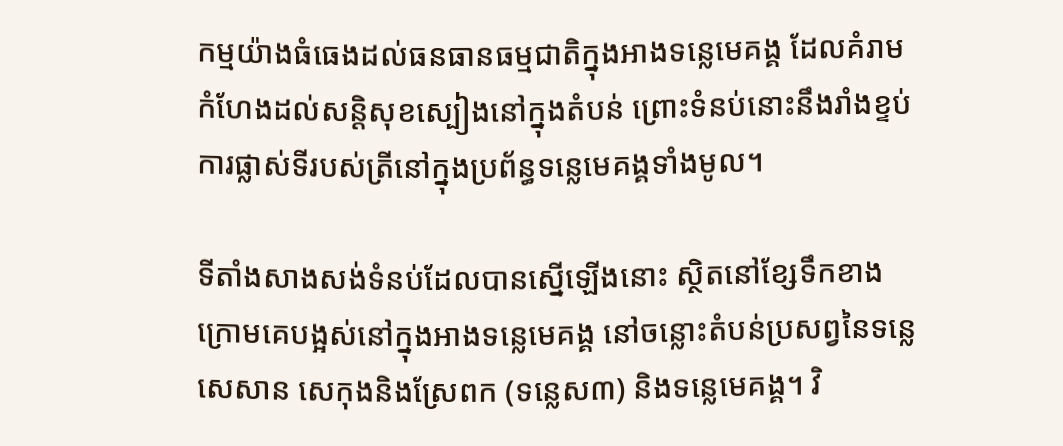កម្មយ៉ាងធំធេងដល់ធនធានធម្មជាតិក្នុងអាងទន្លេមេគង្គ ដែលគំរាមកំហែងដល់សន្ដិសុខស្បៀងនៅក្នុងតំបន់ ព្រោះទំនប់នោះនឹងរាំងខ្ទប់ការផ្លាស់ទីរបស់ត្រីនៅក្នុងប្រព័ន្ធទន្លេមេគង្គទាំងមូល។

ទីតាំងសាងសង់ទំនប់ដែលបានស្នើឡើងនោះ ស្ថិតនៅខ្សែទឹកខាងក្រោមគេបង្អស់នៅក្នុងអាងទន្លេមេគង្គ នៅចន្លោះតំបន់ប្រសព្វនៃទន្លេសេសាន សេកុងនិងស្រែពក (ទន្លេស៣) និងទន្លេមេគង្គ។ វិ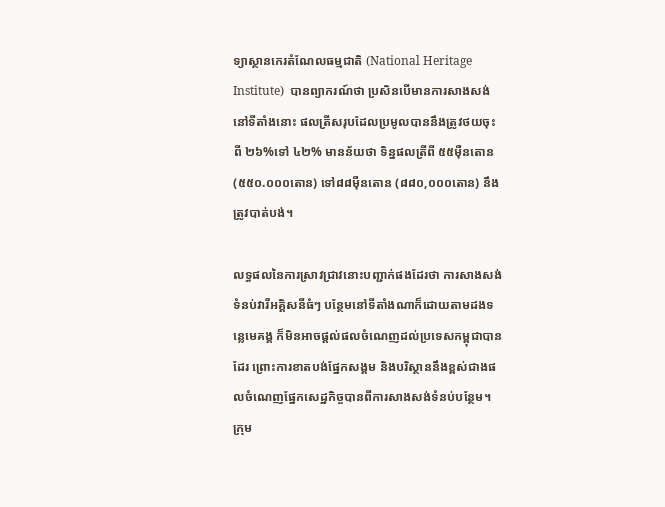ទ្យាស្ថានកេរតំណែលធម្មជាតិ (National Heritage Institute)  បានព្យាករណ៍ថា ប្រសិនបើមានការសាងសង់នៅទីតាំងនោះ ផលត្រីសរុបដែលប្រមូលបាននឹងត្រូវថយចុះពី ២៦%ទៅ ៤២% មានន័យថា ទិន្នផលត្រីពី ៥៥ម៉ឺនតោន (៥៥០.០០០តោន) ទៅ៨៨ម៉ឺនតោន (៨៨០,០០០តោន) នឹងត្រូវបាត់បង់។

លទ្ធផលនៃការស្រាវជ្រាវនោះបញ្ជាក់ផងដែរថា ការសាងសង់ទំនប់វារីអគ្គិសនីធំៗ បន្ថែមនៅទីតាំងណាក៏ដោយតាមដងទន្លេមេគង្គ ក៏មិនអាចផ្ដល់ផលចំណេញដល់ប្រទេសកម្ពុជាបានដែរ ព្រោះការខាតបង់ផ្នែកសង្គម និងបរិស្ថាននឹងខ្ពស់ជាងផលចំណេញផ្នែកសេដ្ឋកិច្ចបានពីការសាងសង់ទំនប់បន្ថែម។ ក្រុម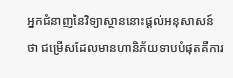អ្នកជំនាញនៃវិទ្យាស្ថាននោះផ្ដល់អនុសាសន៍ថា ជម្រើសដែលមានហានិភ័យទាបបំផុតគឺការ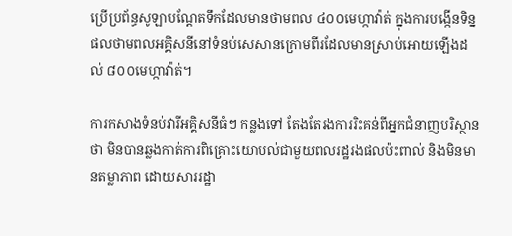ប្រើប្រព័ន្ធសូឡាបណ្ដែតទឹកដែលមានថាមពល ៤០០មេហ្កាវ៉ាត់ ក្នុងការបង្កើនទិន្នផលថាមពលអគ្គិសនីនៅទំនប់សេសានក្រោមពីរដែលមានស្រាប់អោយឡើងដល់ ៨០០មេហ្កាវ៉ាត់។

ការកសាងទំនប់វារីអគ្គិសនីធំៗ កន្លងទៅ តែងតែរងការរិះគន់ពីអ្នកជំនាញបរិស្ថានថា មិនបានឆ្លងកាត់ការពិគ្រោះយោបល់ជាមួយពលរដ្ឋរងផលប៉ះពាល់ និងមិនមានតម្លាភាព ដោយសាររដ្ឋា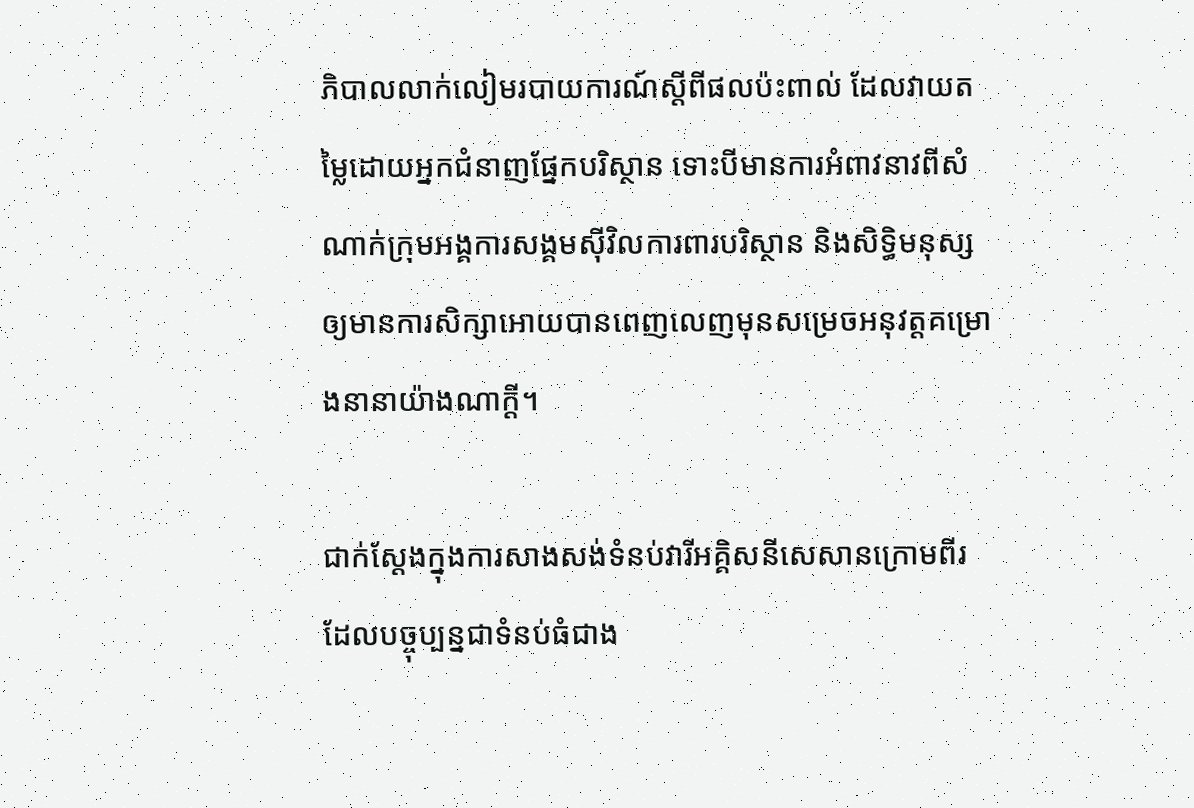ភិបាលលាក់លៀមរបាយការណ៍ស្ដីពីផលប៉ះពាល់ ដែលវាយតម្លៃដោយអ្នកជំនាញផ្នែកបរិស្ថាន ទោះបីមានការអំពាវនាវពីសំណាក់ក្រុមអង្គការសង្គមស៊ីវិលការពារបរិស្ថាន និងសិទ្ធិមនុស្សឲ្យមានការសិក្សាអោយបានពេញលេញមុនសម្រេចអនុវត្តគម្រោងនានាយ៉ាងណាក្ដី។

ជាក់ស្ដែងក្នុងការសាងសង់ទំនប់វារីអគ្គិសនីសេសានក្រោមពីរ ដែលបច្ចុប្បន្នជាទំនប់ធំជាង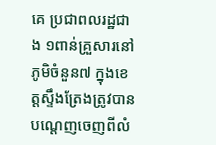គេ ប្រជាពលរដ្ឋជាង ១ពាន់គ្រួសារនៅភូមិចំនួន៧ ក្នុងខេត្តស្ទឹងត្រែងត្រូវបានបណ្ដេញចេញពីលំ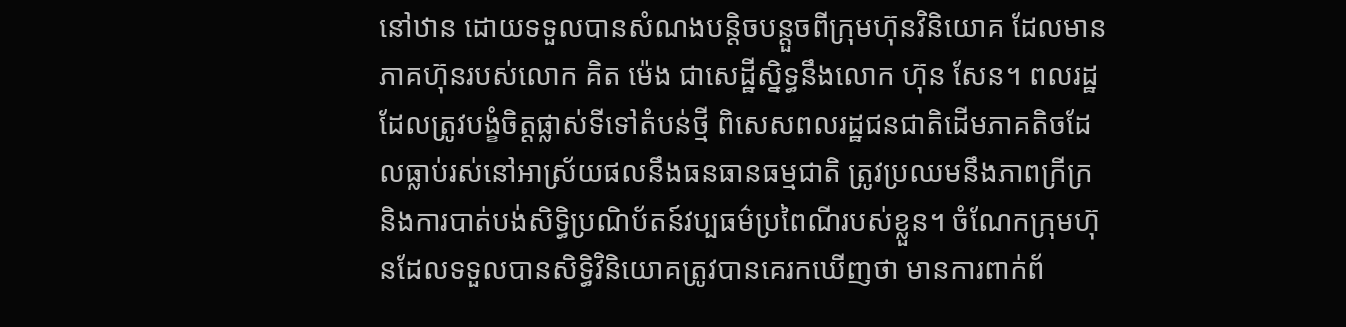នៅឋាន ដោយទទួលបានសំណងបន្ដិចបន្តួចពីក្រុមហ៊ុនវិនិយោគ ដែលមានភាគហ៊ុនរបស់លោក គិត ម៉េង ជាសេដ្ឋីស្និទ្ធនឹងលោក ហ៊ុន សែន។ ពលរដ្ឋដែលត្រូវបង្ខំចិត្តផ្លាស់ទីទៅតំបន់ថ្មី ពិសេសពលរដ្ឋជនជាតិដើមភាគតិចដែលធ្លាប់រស់នៅអាស្រ័យផលនឹងធនធានធម្មជាតិ ត្រូវប្រឈមនឹងភាពក្រីក្រ និងការបាត់បង់សិទ្ធិប្រណិប័តន៍វប្បធម៌ប្រពៃណីរបស់ខ្លួន។ ចំណែកក្រុមហ៊ុនដែលទទួលបានសិទ្ធិវិនិយោគត្រូវបានគេរកឃើញថា មានការពាក់ព័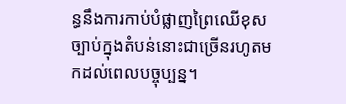ន្ធនឹងការកាប់បំផ្លាញព្រៃឈើខុសច្បាប់ក្នុងតំបន់នោះជាច្រើនរហូតមកដល់ពេលបច្ចុប្បន្ន។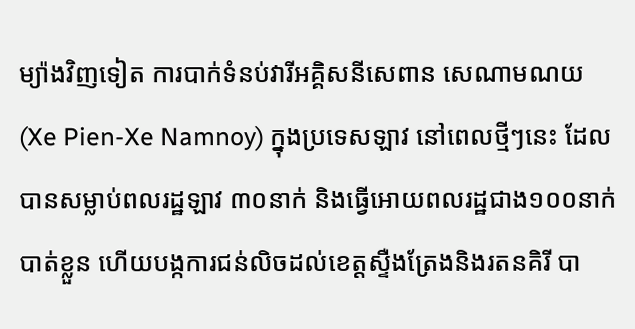ម្យ៉ាងវិញទៀត ការបាក់ទំនប់វារីអគ្គិសនីសេពាន សេណាមណយ (Xe Pien-Xe Namnoy) ក្នុងប្រទេសឡាវ នៅពេលថ្មីៗនេះ ដែលបានសម្លាប់ពលរដ្ឋឡាវ ៣០នាក់ និងធ្វើអោយពលរដ្ឋជាង១០០នាក់បាត់ខ្លួន ហើយបង្កការជន់លិចដល់ខេត្តស្ទឺងត្រែងនិងរតនគិរី បា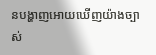នបង្ហាញអោយឃើញយ៉ាងច្បាស់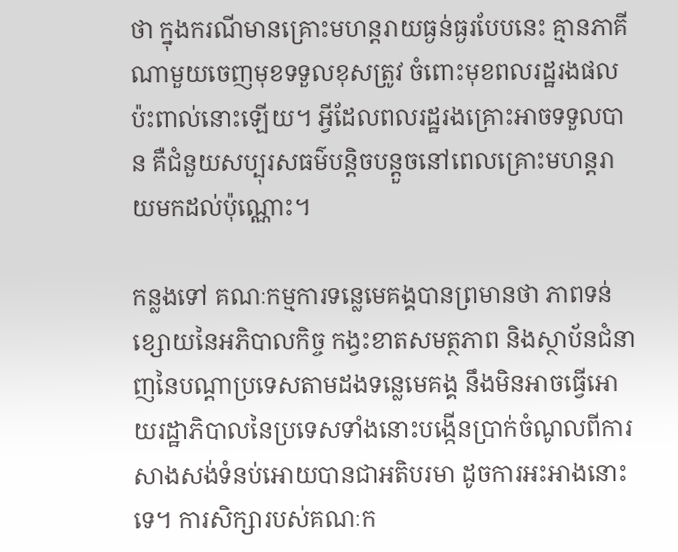ថា ក្នុងករណីមានគ្រោះមហន្តរាយធ្ងន់ធ្ងរបែបនេះ គ្មានភាគីណាមួយចេញមុខទទួលខុសត្រូវ ចំពោះមុខពលរដ្ឋរងផលប៉ះពាល់នោះឡើយ។ អ្វីដែលពលរដ្ឋរងគ្រោះអាចទទួលបាន គឺជំនួយសប្បុរសធម៌បន្តិចបន្ដួចនៅពេលគ្រោះមហន្តរាយមកដល់ប៉ុណ្ណោះ។

កន្លងទៅ គណៈកម្មការទន្លេមេគង្គបានព្រមានថា ភាពទន់ខ្សោយនៃអភិបាលកិច្ច កង្វះខាតសមត្ថភាព និងស្ថាប័នជំនាញនៃបណ្ដាប្រទេសតាមដងទន្លេមេគង្គ នឹងមិនអាចធ្វើអោយរដ្ឋាភិបាលនៃប្រទេសទាំងនោះបង្កើនប្រាក់ចំណូលពីការសាងសង់ទំនប់អោយបានជាអតិបរមា ដូចការអះអាងនោះទេ។ ការសិក្សារបស់គណៈក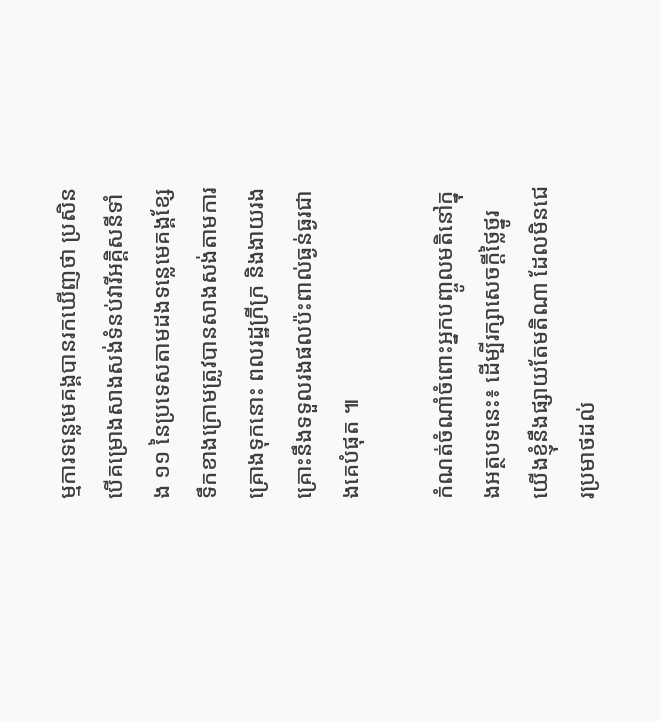ម្មការទន្លេមេគង្គបានរកឃើញថា ប្រសិនបើគម្រោងសាងសង់ទំនប់វារីអគ្គិសនីទាំង ១១ នៃប្រទេសតាមដងទន្លេមេគង្គខ្សែទឹកខាងក្រោមត្រូវបានសាងសង់តាមការគ្រោងទុកនោះ ពលរដ្ឋក្រីក្រ និងងាយរងគ្រោះនឹងទទួលរងផលប៉ះពាល់ធ្ងន់ធ្ងរជាងគេបំផុត ៕

កំណត់ចំណាំចំពោះអ្នកបញ្ចូលមតិនៅក្នុងអត្ថបទនេះ៖ ដើម្បីរក្សាសេចក្ដីថ្លៃថ្នូរ យើងខ្ញុំនឹងផ្សាយតែមតិណា ដែលមិនជេរប្រមាថដល់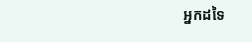អ្នកដទៃ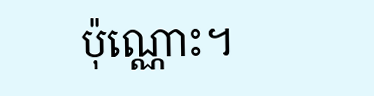ប៉ុណ្ណោះ។